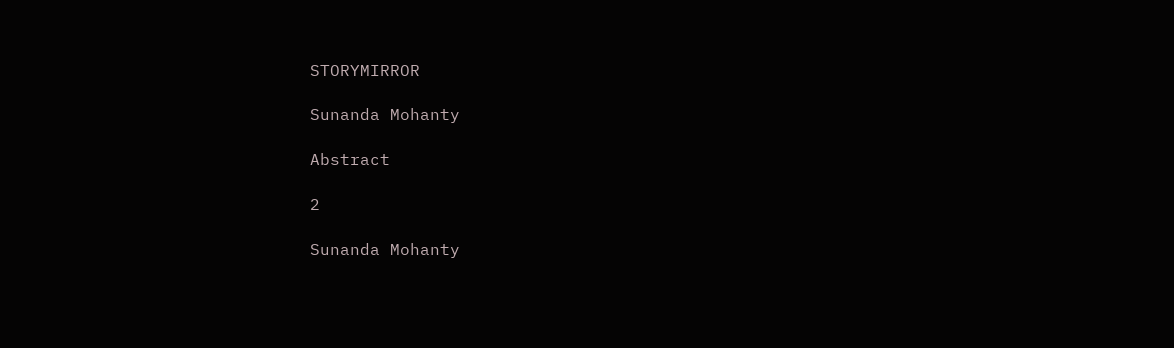STORYMIRROR

Sunanda Mohanty

Abstract

2

Sunanda Mohanty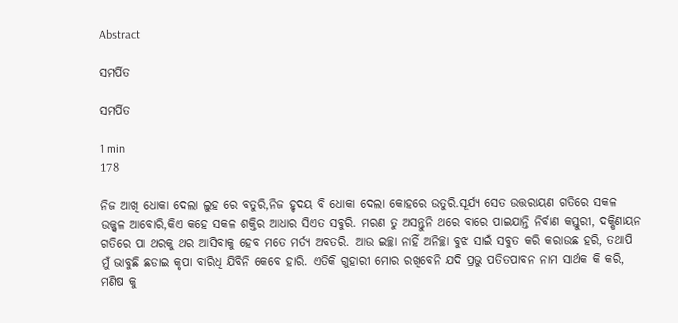Abstract

ସମର୍ପିତ

ସମର୍ପିତ

1 min
178

ନିଜ ଆଖି ଧୋକା ଦେଲା ଲୁହ ରେ ବତୁରି,ନିଜ ହୃଦୟ ବି ଧୋକା ଦେଲା କୋହରେ ଉତୁରି.ସୂର୍ଯ୍ୟ ସେତ ଉତ୍ତରାୟଣ ଗତିରେ ସକଳ ଉଜ୍ଜ୍ୱଳ ଆବୋରି,କିଏ କହେ ସକଳ ଶକ୍ତିର ଆଧାର ସିଏତ ସବୁରି. ମରଣ ତୁ ଅସନ୍ତୁନି ଥରେ ବାରେ ପାଇଯାନ୍ତି ନିର୍ବାଣ କସ୍ତୁରୀ, ଦକ୍ଷିଣାୟନ ଗତିରେ ପା ଥରକୁ ଥର ଆସିବାକୁ ହେବ ମତେ ମର୍ତ୍ୟ ଅବତରି. ଆଉ ଇଚ୍ଛା ନାହିଁ ଅନିଚ୍ଛା ବୁଝ ସାଇଁ ସବୁତ କରି କରାଉଛ ହରି, ତଥାପି ମୁଁ ଭାବୁଛି ଛଡାଇ କୃପା ବାରିଧି ଯିବିନି କେବେ ହାରି. ଏତିକି ଗୁହାରୀ ମୋର ରଖିବେନି ଯଦି ପ୍ରଭୁ ପତିତପାବନ ନାମ ସାର୍ଥକ କି କରି, ମଣିଷ କୁ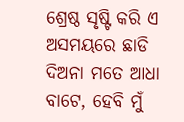ଶ୍ରେଷ୍ଠ ସୃଷ୍ଟି କରି ଏ ଅସମୟରେ ଛାଡି ଦିଅନା ମତେ ଆଧା ବାଟେ, ହେବି ମୁଁ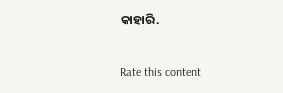କାହାରି.


Rate this content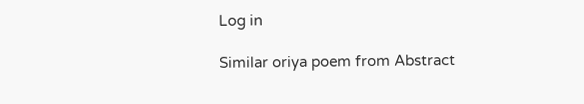Log in

Similar oriya poem from Abstract